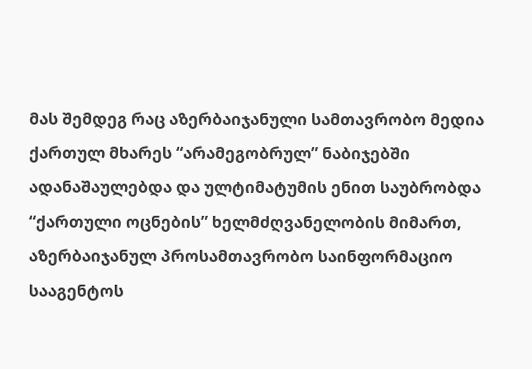მას შემდეგ რაც აზერბაიჯანული სამთავრობო მედია ქართულ მხარეს “არამეგობრულ” ნაბიჯებში ადანაშაულებდა და ულტიმატუმის ენით საუბრობდა “ქართული ოცნების” ხელმძღვანელობის მიმართ, აზერბაიჯანულ პროსამთავრობო საინფორმაციო სააგენტოს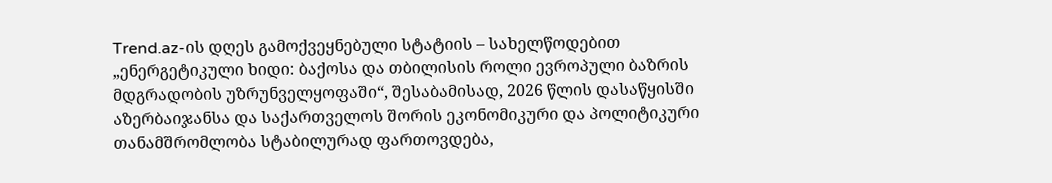Trend.az-ის დღეს გამოქვეყნებული სტატიის – სახელწოდებით „ენერგეტიკული ხიდი: ბაქოსა და თბილისის როლი ევროპული ბაზრის მდგრადობის უზრუნველყოფაში“, შესაბამისად, 2026 წლის დასაწყისში აზერბაიჯანსა და საქართველოს შორის ეკონომიკური და პოლიტიკური თანამშრომლობა სტაბილურად ფართოვდება,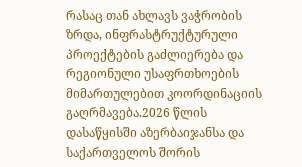რასაც თან ახლავს ვაჭრობის ზრდა, ინფრასტრუქტურული პროექტების გაძლიერება და რეგიონული უსაფრთხოების მიმართულებით კოორდინაციის გაღრმავება.2026 წლის დასაწყისში აზერბაიჯანსა და საქართველოს შორის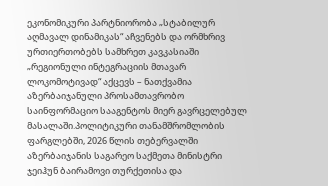ეკონომიკური პარტნიორობა „სტაბილურ აღმავალ დინამიკას“ აჩვენებს და ორმხრივ ურთიერთობებს სამხრეთ კავკასიაში „რეგიონული ინტეგრაციის მთავარ ლოკომოტივად“ აქცევს – ნათქვამია აზერბაიჯანული პროსამთავრობო საინფორმაციო სააგენტოს მიერ გავრცელებულ მასალაში.პოლიტიკური თანამშრომლობის ფარგლებში, 2026 წლის თებერვალში აზერბაიჯანის საგარეო საქმეთა მინისტრი ჯეიჰუნ ბაირამოვი თურქეთისა და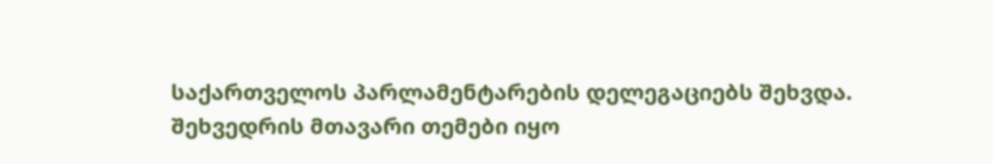საქართველოს პარლამენტარების დელეგაციებს შეხვდა. შეხვედრის მთავარი თემები იყო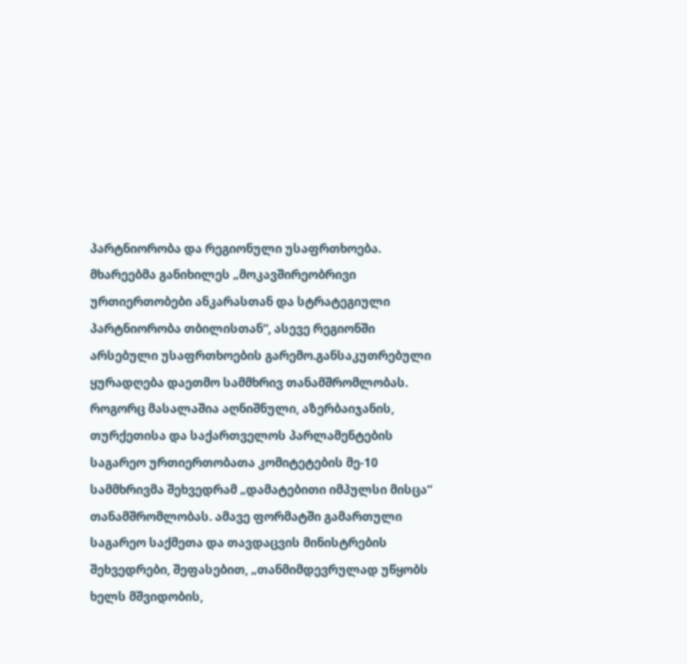პარტნიორობა და რეგიონული უსაფრთხოება. მხარეებმა განიხილეს „მოკავშირეობრივი ურთიერთობები ანკარასთან და სტრატეგიული პარტნიორობა თბილისთან“, ასევე რეგიონში არსებული უსაფრთხოების გარემო.განსაკუთრებული ყურადღება დაეთმო სამმხრივ თანამშრომლობას. როგორც მასალაშია აღნიშნული, აზერბაიჯანის, თურქეთისა და საქართველოს პარლამენტების საგარეო ურთიერთობათა კომიტეტების მე-10 სამმხრივმა შეხვედრამ „დამატებითი იმპულსი მისცა“ თანამშრომლობას. ამავე ფორმატში გამართული საგარეო საქმეთა და თავდაცვის მინისტრების შეხვედრები, შეფასებით, „თანმიმდევრულად უწყობს ხელს მშვიდობის,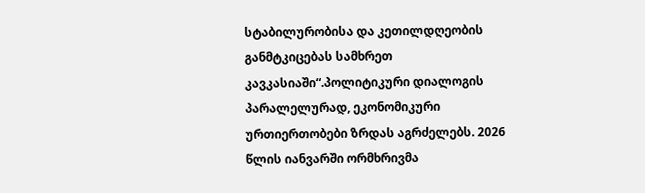სტაბილურობისა და კეთილდღეობის განმტკიცებას სამხრეთ კავკასიაში“.პოლიტიკური დიალოგის პარალელურად, ეკონომიკური ურთიერთობები ზრდას აგრძელებს. 2026 წლის იანვარში ორმხრივმა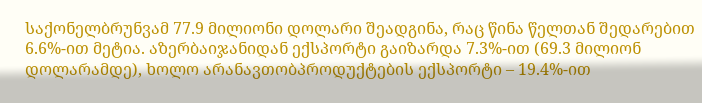საქონელბრუნვამ 77.9 მილიონი დოლარი შეადგინა, რაც წინა წელთან შედარებით 6.6%-ით მეტია. აზერბაიჯანიდან ექსპორტი გაიზარდა 7.3%-ით (69.3 მილიონ დოლარამდე), ხოლო არანავთობპროდუქტების ექსპორტი – 19.4%-ით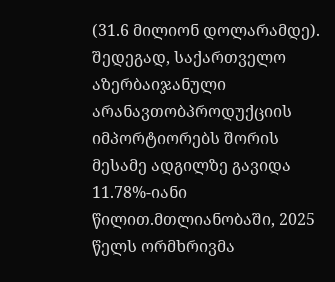(31.6 მილიონ დოლარამდე). შედეგად, საქართველო აზერბაიჯანული არანავთობპროდუქციის იმპორტიორებს შორის მესამე ადგილზე გავიდა 11.78%-იანი წილით.მთლიანობაში, 2025 წელს ორმხრივმა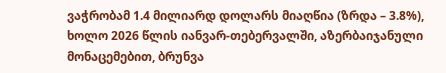ვაჭრობამ 1.4 მილიარდ დოლარს მიაღწია (ზრდა – 3.8%), ხოლო 2026 წლის იანვარ-თებერვალში, აზერბაიჯანული მონაცემებით, ბრუნვა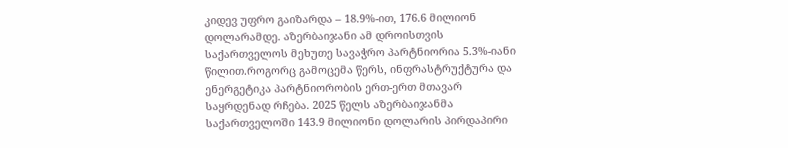კიდევ უფრო გაიზარდა – 18.9%-ით, 176.6 მილიონ დოლარამდე. აზერბაიჯანი ამ დროისთვის საქართველოს მეხუთე სავაჭრო პარტნიორია 5.3%-იანი წილით.როგორც გამოცემა წერს, ინფრასტრუქტურა და ენერგეტიკა პარტნიორობის ერთ-ერთ მთავარ საყრდენად რჩება. 2025 წელს აზერბაიჯანმა საქართველოში 143.9 მილიონი დოლარის პირდაპირი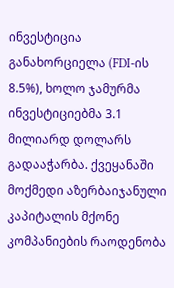ინვესტიცია განახორციელა (FDI-ის 8.5%), ხოლო ჯამურმა ინვესტიციებმა 3.1 მილიარდ დოლარს გადააჭარბა. ქვეყანაში მოქმედი აზერბაიჯანული კაპიტალის მქონე კომპანიების რაოდენობა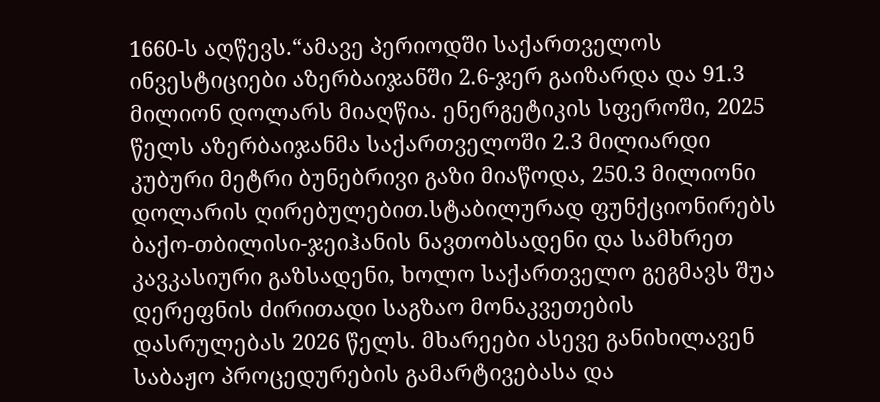1660-ს აღწევს.“ამავე პერიოდში საქართველოს ინვესტიციები აზერბაიჯანში 2.6-ჯერ გაიზარდა და 91.3 მილიონ დოლარს მიაღწია. ენერგეტიკის სფეროში, 2025 წელს აზერბაიჯანმა საქართველოში 2.3 მილიარდი კუბური მეტრი ბუნებრივი გაზი მიაწოდა, 250.3 მილიონი დოლარის ღირებულებით.სტაბილურად ფუნქციონირებს ბაქო-თბილისი-ჯეიჰანის ნავთობსადენი და სამხრეთ კავკასიური გაზსადენი, ხოლო საქართველო გეგმავს შუა დერეფნის ძირითადი საგზაო მონაკვეთების დასრულებას 2026 წელს. მხარეები ასევე განიხილავენ საბაჟო პროცედურების გამარტივებასა და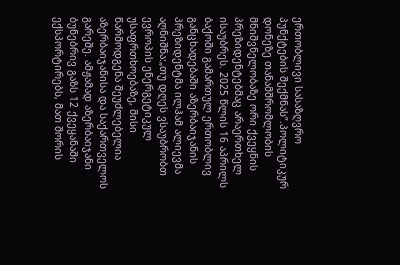ერთობლივი სასაზღვრო პუნქტების შექმნას”.პოლიტიკურ დონეზე თანამშრომლობის მნიშვნელობაზე ორი ქვეყნის პრეზიდენტებმაც არაერთხელ ისაუბრეს. 2025 წლის 16 აპრილს ბაქოში გამართულ ერთობლივ განცხადებაში აზერბაიჯანის პრეზიდენტმა ილჰამ ალიევმა აღნიშნა:„თუ დღეს ვსაუბრობთ ევროპის ენერგეტიკულ უსაფრთხოებაზე, მისი წარმოდგენა შეუძლებელია აზერბაიჯანისა და საქართველოს გარეშე. ამჟამად აზერბაიჯანი ბუნებრივ გაზს 12 ქვეყანაში ექსპორტირებს, მათ შორის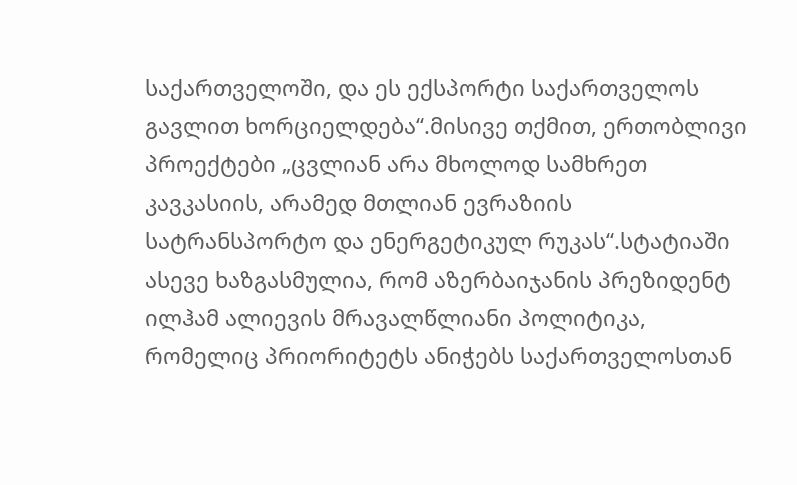საქართველოში, და ეს ექსპორტი საქართველოს გავლით ხორციელდება“.მისივე თქმით, ერთობლივი პროექტები „ცვლიან არა მხოლოდ სამხრეთ კავკასიის, არამედ მთლიან ევრაზიის სატრანსპორტო და ენერგეტიკულ რუკას“.სტატიაში ასევე ხაზგასმულია, რომ აზერბაიჯანის პრეზიდენტ ილჰამ ალიევის მრავალწლიანი პოლიტიკა, რომელიც პრიორიტეტს ანიჭებს საქართველოსთან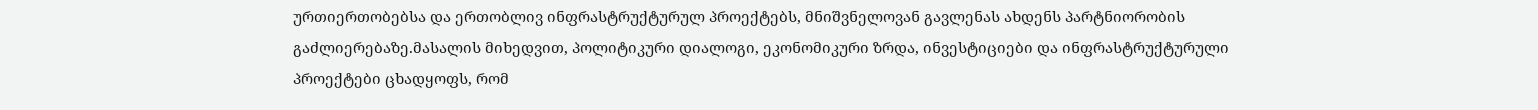ურთიერთობებსა და ერთობლივ ინფრასტრუქტურულ პროექტებს, მნიშვნელოვან გავლენას ახდენს პარტნიორობის გაძლიერებაზე.მასალის მიხედვით, პოლიტიკური დიალოგი, ეკონომიკური ზრდა, ინვესტიციები და ინფრასტრუქტურული პროექტები ცხადყოფს, რომ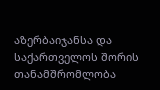აზერბაიჯანსა და საქართველოს შორის თანამშრომლობა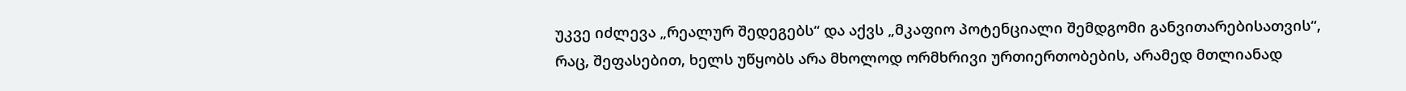უკვე იძლევა „რეალურ შედეგებს“ და აქვს „მკაფიო პოტენციალი შემდგომი განვითარებისათვის“, რაც, შეფასებით, ხელს უწყობს არა მხოლოდ ორმხრივი ურთიერთობების, არამედ მთლიანად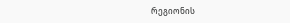რეგიონის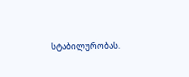სტაბილურობას.